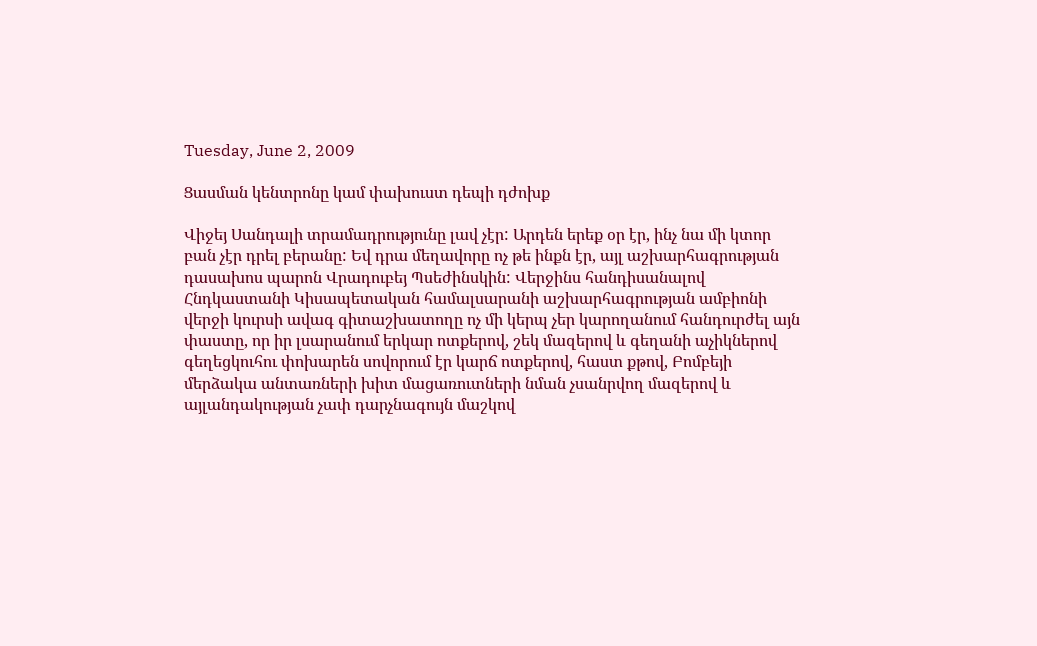Tuesday, June 2, 2009

Ցասման կենտրոնը կամ փախուստ դեպի դժոխք

Վիջեյ Սանդալի տրամադրությունը լավ չէր: Արդեն երեք օր էր, ինչ նա մի կտոր բան չէր դրել բերանը: Եվ դրա մեղավորը ոչ թե ինքն էր, այլ աշխարհագրության դասախոս պարոն Վրադուբեյ Պսեժինսկին: Վերջինս հանդիսանալով Հնդկաստանի Կիսապետական համալսարանի աշխարհագրության ամբիոնի վերջի կուրսի ավագ գիտաշխատողը ոչ մի կերպ չեր կարողանում հանդուրժել այն փաստը, որ իր լսարանում երկար ոտքերով, շեկ մազերով և գեղանի աչիկներով գեղեցկուհու փոխարեն սովորում էր կարճ ոտքերով, հաստ քթով, Բոմբեյի մերձակա անտառների խիտ մացառուտների նման չսանրվող մազերով և այլանդակության չափ դարչնագույն մաշկով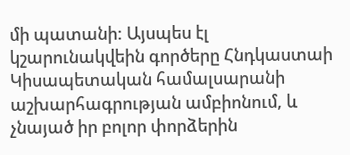մի պատանի: Այսպես էլ կշարունակվեին գործերը Հնդկաստաի Կիսապետական համալսարանի աշխարհագրության ամբիոնում, և չնայած իր բոլոր փորձերին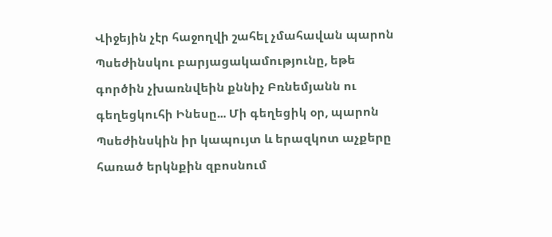Վիջեյին չէր հաջողվի շահել չմահավան պարոն Պսեժինսկու բարյացակամությունը, եթե գործին չխառնվեին քննիչ Բռնեմյանն ու գեղեցկուհի Ինեսը... Մի գեղեցիկ օր, պարոն Պսեժինսկին իր կապույտ և երազկոտ աչքերը հառած երկնքին զբոսնում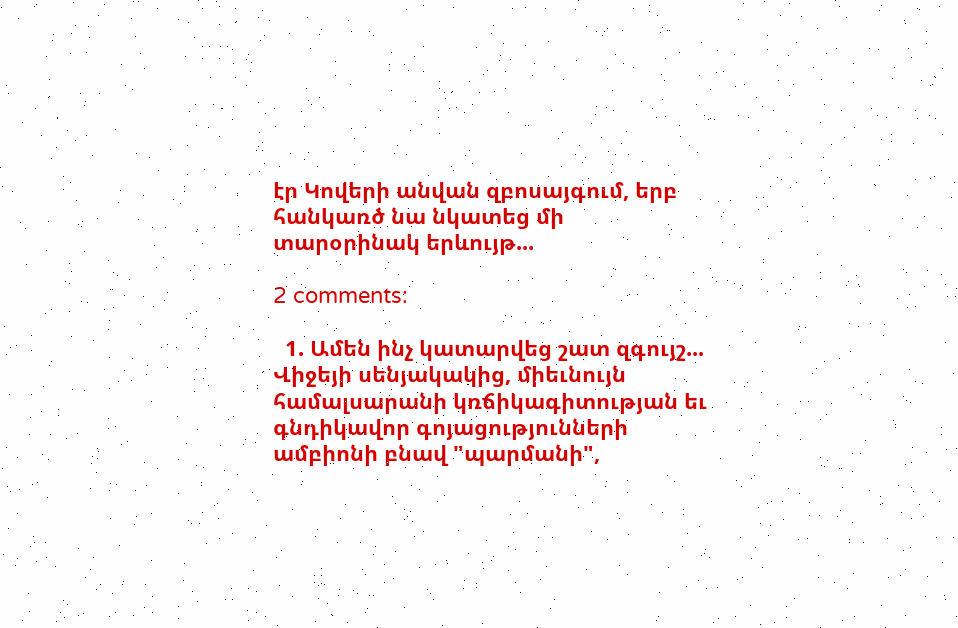էր Կովերի անվան զբոսայգում, երբ հանկառծ նա նկատեց մի տարօրինակ երևույթ...

2 comments:

  1. Ամեն ինչ կատարվեց շատ զգույշ... Վիջեյի սենյակակից, միեւնույն համալսարանի կռճիկագիտության եւ գնդիկավոր գոյացությունների ամբիոնի բնավ "պարմանի",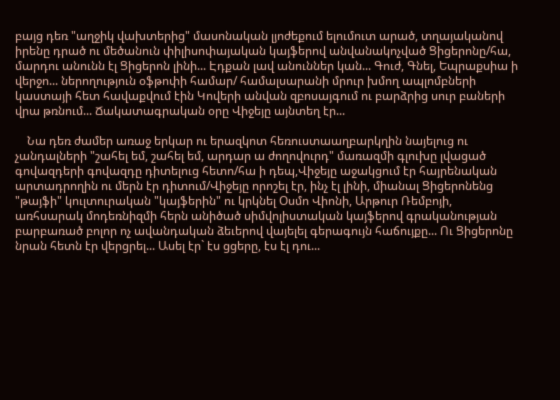բայց դեռ "աղջիկ վախտերից" մասոնական լյոժեքում ելումուտ արած, տղայականով իրենը դրած ու մեծանուն փիլիսոփայական կայֆերով անվանակոչված Ցիցերոնը/հա, մարդու անունն էլ Ցիցերոն լինի... Էդքան լավ անուններ կան... Գուժ, Գնել, Եպրաքսիա ի վերջո... ներողություն օֆթոփի համար/ համալսարանի մրուր խմող ապլոմբների կաստայի հետ հավաքվում էին Կովերի անվան զբոսայգում ու բարձրից սուր բաների վրա թռնում... Ճակատագրական օրը Վիջեյը այնտեղ էր...

    Նա դեռ ժամեր առաջ երկար ու երազկոտ հեռուստաաղբարկղին նայելուց ու չանդալների "շահել եմ, շահել եմ, արդար ա ժողովուրդ" մառազմի գլուխը լվացած գովազդերի գովազդը դիտելուց հետո/հա ի դեպ,Վիջեյը աջակցում էր հայրենական արտադրողին ու մերն էր դիտում/Վիջեյը որոշել էր, ինչ էլ լինի, միանալ Ցիցերոնենց "թայֆի" կուլտուրական "կայֆերին" ու կրկնել Օսմո Վիոնի, Արթուր Ռեմբոյի, առհսարակ մոդեռնիզմի հերն անիծած սիմվոլիստական կայֆերով գրականության բարբառած բոլոր ոչ ավանդական ձեւերով վայելել գերագույն հաճույքը... Ու Ցիցերոնը նրան հետն էր վերցրել... Ասել էր` էս ցցերը, էս էլ դու...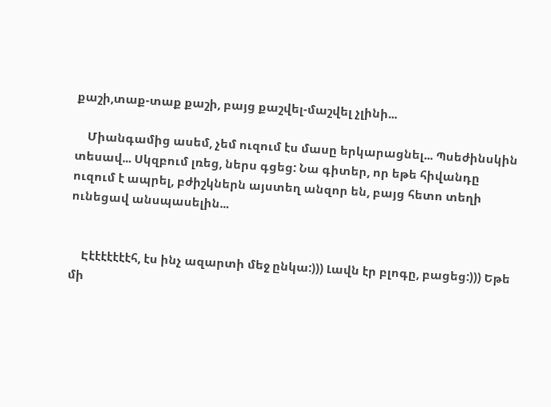քաշի,տաք-տաք քաշի, բայց քաշվել-մաշվել չլինի...

    Միանգամից ասեմ, չեմ ուզում էս մասը երկարացնել... Պսեժինսկին տեսավ... Սկզբում լռեց, ներս գցեց: Նա գիտեր, որ եթե հիվանդը ուզում է ապրել, բժիշկներն այստեղ անզոր են, բայց հետո տեղի ունեցավ անսպասելին...


    Էէէէէէէէհ, էս ինչ ազարտի մեջ ընկա:))) Լավն էր բլոգը, բացեց:))) Եթե մի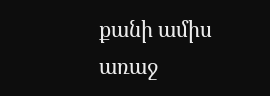քանի ամիս առաջ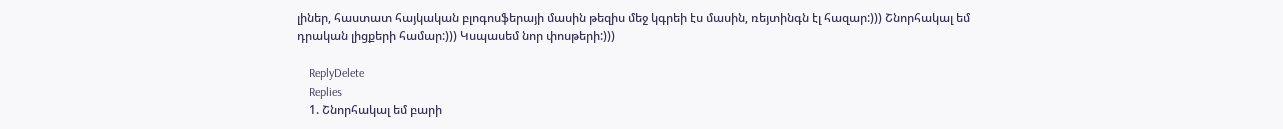լիներ, հաստատ հայկական բլոգոսֆերայի մասին թեզիս մեջ կգրեի էս մասին, ռեյտինգն էլ հազար:))) Շնորհակալ եմ դրական լիցքերի համար:))) Կսպասեմ նոր փոսթերի:)))

    ReplyDelete
    Replies
    1. Շնորհակալ եմ բարի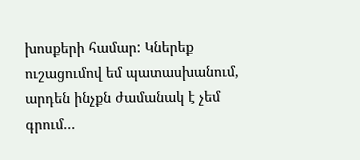խոսքերի համար: Կներեք ուշացումով եմ պատասխանում, արդեն ինչքն ժամանակ է չեմ գրում...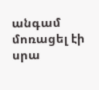անգամ մոռացել էի սրա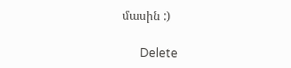մասին :)

      Delete